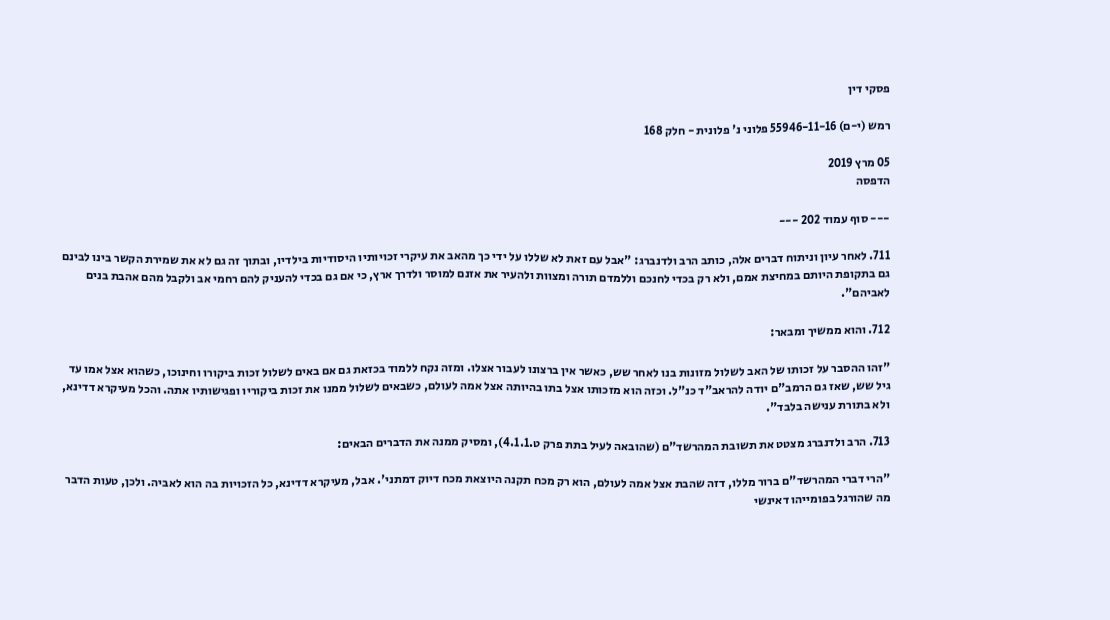פסקי דין

רמש (י-ם) 55946-11-16 פלוני נ' פלונית - חלק 168

05 מרץ 2019
הדפסה

--- סוף עמוד 202 ---

711. לאחר עיון וניתוח דברים אלה, כותב הרב ולדנברג: "אבל עם זאת לא שללו על ידי כך מהאב את עיקרי זכויותיו היסודיות בילדיו, ובתוך זה גם לא את שמירת הקשר בינו לבינם גם בתקופת היותם במחיצת אמם, ולא רק בכדי לחנכם וללמדם תורה ומצוות ולהעיר את אזנם למוסר ולדרך ארץ, כי אם גם בכדי להעניק להם רחמי אב ולקבל מהם אהבת בנים לאביהם".

712. והוא ממשיך ומבאר:

"זהו ההסבר על זכותו של האב לשלול מזונות בנו לאחר שש, כאשר אין ברצונו לעבור אצלו. ומזה נקח ללמוד בכזאת גם אם באים לשלול זכות ביקורו וחינוכו, כשהוא אצל אמו עד גיל שש, שאז גם הרמב"ם יודה להראב"ד כנ"ל. וכזה הוא מזכותו אצל בתו בהיותה אצל אמה לעולם, כשבאים לשלול ממנו את זכות ביקוריו ופגישותיו אתה. והכל מעיקרא דדינא, ולא בתורת ענישה בלבד".

713. הרב ולדנברג מצטט את תשובת המהרשד"ם (שהובאה לעיל בתת פרק ט.4.1.1), ומסיק ממנה את הדברים הבאים:

"הרי דברי המהרשד"ם ברור מללו, דזה שהבת אצל אמה לעולם, הוא רק מכח תקנה היוצאת מכח דיוק דמתני'. אבל, מעיקרא דדינא, כל הזכויות בה הוא לאביה. ולכן, טעות הדבר מה שהורגל בפומייהו דאינשי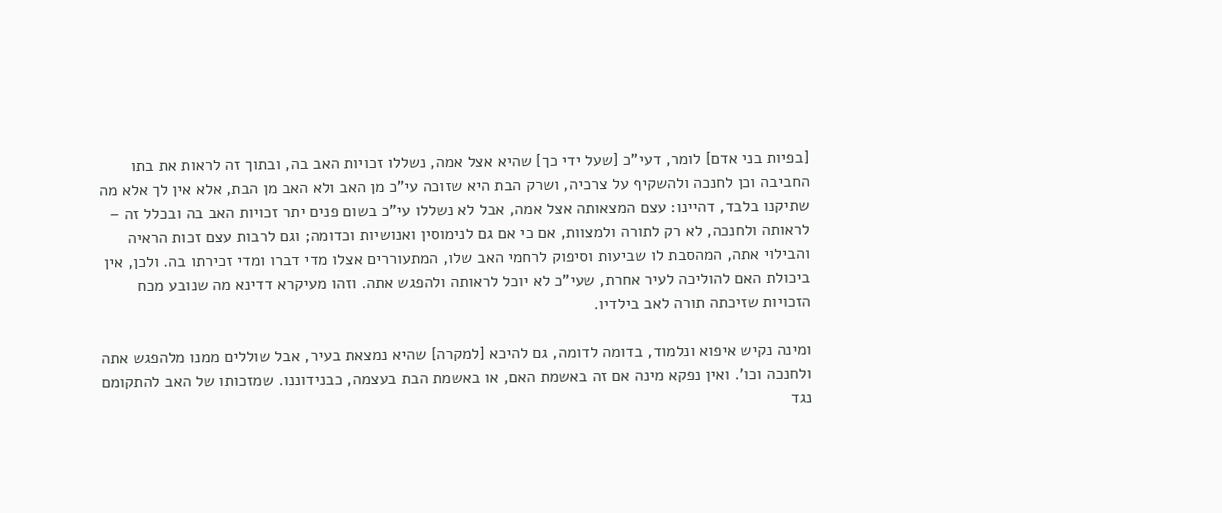[בפיות בני אדם] לומר, דעי"כ [שעל ידי כך] שהיא אצל אמה, נשללו זכויות האב בה, ובתוך זה לראות את בתו החביבה וכן לחנכה ולהשקיף על צרכיה, ושרק הבת היא שזוכה עי"כ מן האב ולא האב מן הבת, אלא אין לך אלא מה שתיקנו בלבד, דהיינו: עצם המצאותה אצל אמה, אבל לא נשללו עי"כ בשום פנים יתר זכויות האב בה ובכלל זה – לראותה ולחנכה, לא רק לתורה ולמצוות, אם כי אם גם לנימוסין ואנושיות וכדומה; וגם לרבות עצם זכות הראיה והבילוי אתה, המהסבת לו שביעות וסיפוק לרחמי האב שלו, המתעוררים אצלו מדי דברו ומדי זכירתו בה. ולכן, אין ביכולת האם להוליכה לעיר אחרת, שעי"כ לא יוכל לראותה ולהפגש אתה. וזהו מעיקרא דדינא מה שנובע מכח הזכויות שזיכתה תורה לאב בילדיו.

ומינה נקיש איפוא ונלמוד, בדומה לדומה, גם להיכא [למקרה] שהיא נמצאת בעיר, אבל שוללים ממנו מלהפגש אתה ולחנכה וכו'. ואין נפקא מינה אם זה באשמת האם, או באשמת הבת בעצמה, כבנידוננו. שמזכותו של האב להתקומם נגד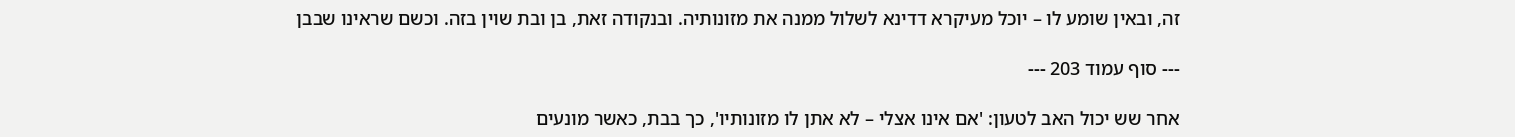זה, ובאין שומע לו – יוכל מעיקרא דדינא לשלול ממנה את מזונותיה. ובנקודה זאת, בן ובת שוין בזה. וכשם שראינו שבבן

--- סוף עמוד 203 ---

אחר שש יכול האב לטעון: 'אם אינו אצלי – לא אתן לו מזונותיו', כך בבת, כאשר מונעים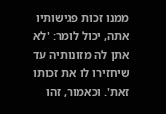ממנו זכות פגישותיו אתה, יכול לומר: 'לא אתן לה מזונותיה עד שיחזירו לו את זכותו זאת'. וכאמור, זהו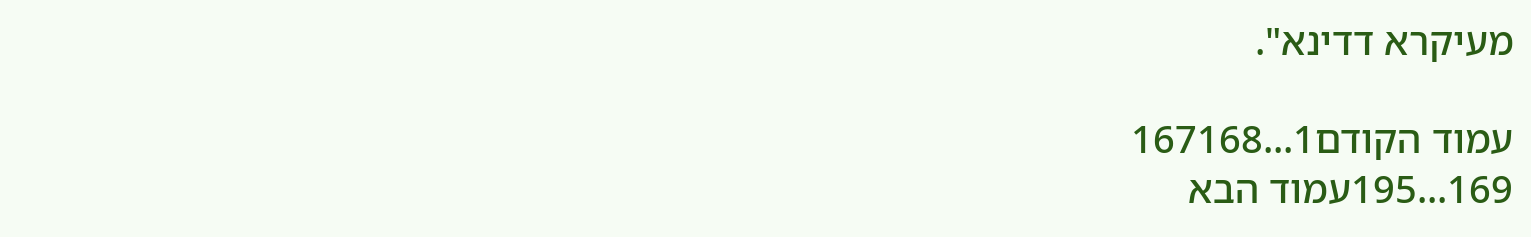מעיקרא דדינא".

עמוד הקודם1...167168
169...195עמוד הבא